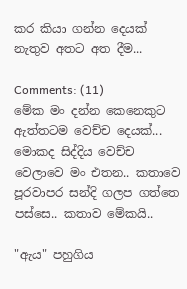කර කියා ගන්න දෙයක් නැතුව අතට අත දීම...

Comments: (11)
මේක මං දන්න කෙනෙකුට ඇත්තටම වෙච්ච දෙයක්... මොකද සිද්දිය වෙච්ච වෙලාවෙ මං එතන.. කතාවෙ පූරවාපර සන්දි ගලප ගත්තෙ පස්සෙ.. කතාව මේකයි..

"ඇය" පහුගිය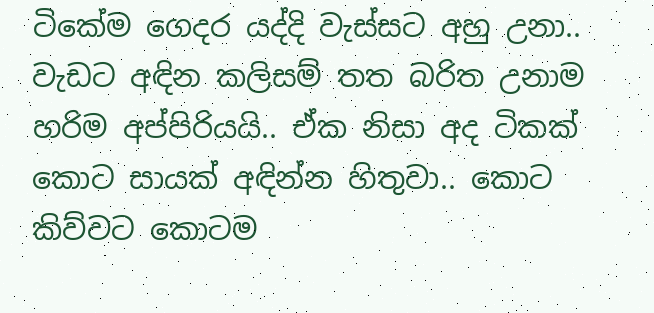ටිකේම ගෙදර යද්දි වැස්සට අහු උනා.. වැඩට අඳින කලිසම් තත බරිත උනාම හරිම අප්පිරියයි.. ඒක නිසා අද ටිකක් කොට සායක් අඳින්න හිතුවා.. කොට කිව්වට කොටම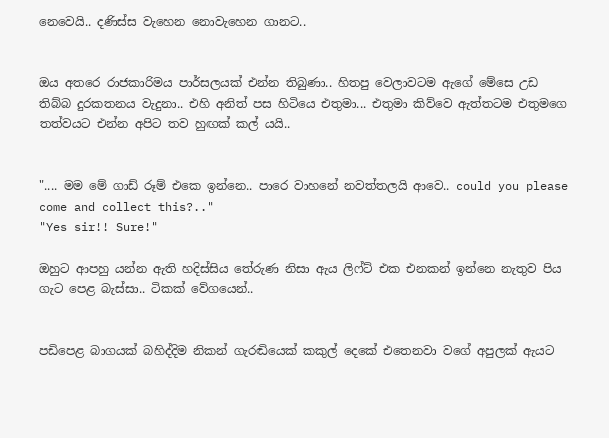නෙවෙයි.. දණිස්ස වැහෙන නොවැහෙන ගානට..


ඔය අතරෙ රාජකාරිමය පාර්සලයක් එන්න තිබුණා.. හිතපු වෙලාවටම ඇගේ මේසෙ උඩ තිබ්බ දුරකතනය වැදුනා.. එහි අනිත් පස හිටියෙ එතුමා... එතුමා කිව්වෙ ඇත්තටම එතුමගෙ තත්වයට එන්න අපිට තව හුඟක් කල් යයි..


".... මම මේ ගාඩ් රූම් එකෙ ඉන්නෙ.. පාරෙ වාහනේ නවත්තලයි ආවෙ.. could you please come and collect this?.."
"Yes sir!! Sure!"

ඔහුට ආපහු යන්න ඇති හදිස්සිය තේරුණ නිසා ඇය ලිෆ්ට් එක එනකන් ඉන්නෙ නැතුව පිය ගැට පෙළ බැස්සා.. ටිකක් වේගයෙන්..


පඩිපෙළ බාගයක් බහිද්දිම නිකන් ගැරඬියෙක් කකුල් දෙකේ එතෙනවා වගේ අපුලක් ඇයට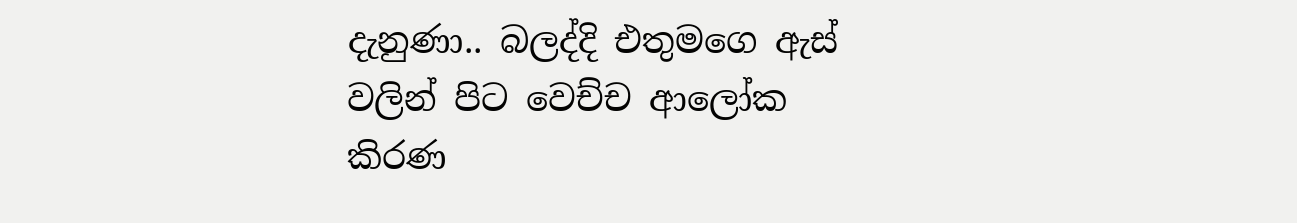දැනුණා.. බලද්දි එතුමගෙ ඇස් වලින් පිට වෙච්ච ආලෝක කිරණ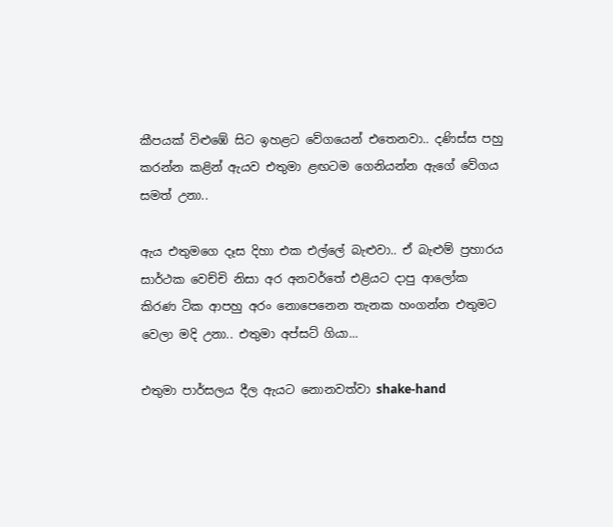කීපයක් විළුඹේ සිට ඉහළට වේගයෙන් එතෙනවා.. දණිස්ස පහු කරන්න කළින් ඇයව එතුමා ළඟටම ගෙනියන්න ඇගේ වේගය සමත් උනා..

ඇය එතුමගෙ දෑස දිහා එක එල්ලේ බැළුවා.. ඒ බැළුම් ප්‍රහාරය සාර්ථක වෙච්චි නිසා අර අනවර්තේ එළියට දාපු ආලෝක කිරණ ටික ආපහු අරං නොපෙනෙන තැනක හංගන්න එතුමට වෙලා මදි උනා.. එතුමා අප්සට් ගියා...

එතුමා පාර්සලය දීල ඇයට නොනවත්වා shake-hand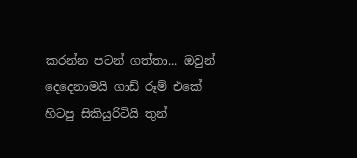කරන්න පටන් ගත්තා... ඔවුන් දෙදෙනාමයි ගාඩ් රූම් එකේ හිටපු සිකියුරිටියි තුන්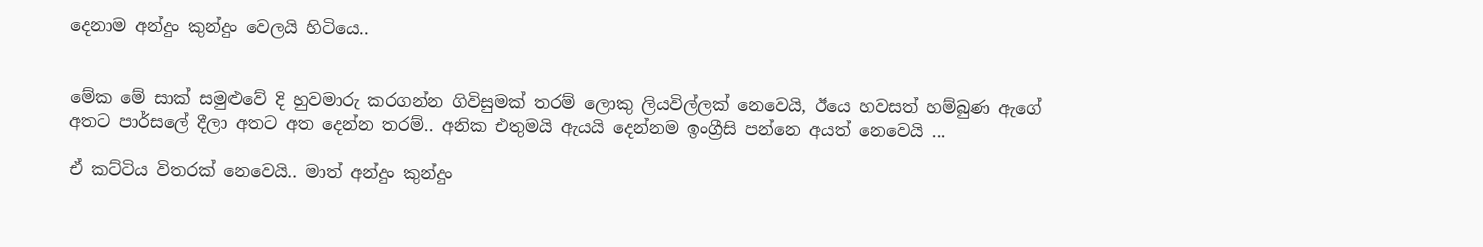දෙනාම අන්දුං කුන්දුං වෙලයි හිටියෙ..


මේක මේ සාක් සමුළුවේ දි හුවමාරු කරගන්න ගිවිසුමක් තරම් ලොකු ලියවිල්ලක් නෙවෙයි, ඊයෙ හවසත් හම්බුණ ඇගේ අතට පාර්සලේ දීලා අතට අත දෙන්න තරම්.. අනික එතුමයි ඇයයි දෙන්නම ඉංග්‍රීසි පන්නෙ අයත් නෙවෙයි ...

ඒ කට්ටිය විතරක් නෙවෙයි.. මාත් අන්දුං කුන්දුං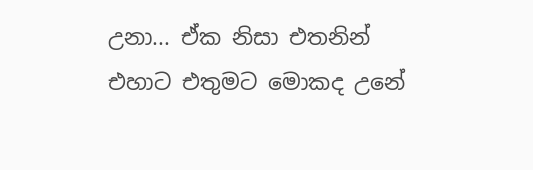උනා... ඒක නිසා එතනින් එහාට එතුමට මොකද උනේ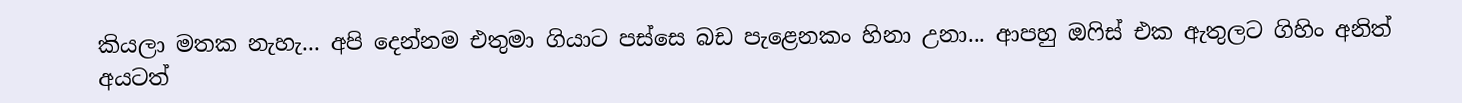කියලා මතක නැහැ... අපි දෙන්නම එතුමා ගියාට පස්සෙ බඩ පැළෙනකං හිනා උනා... ආපහු ඔෆිස් එක ඇතුලට ගිහිං අනිත් අයටත්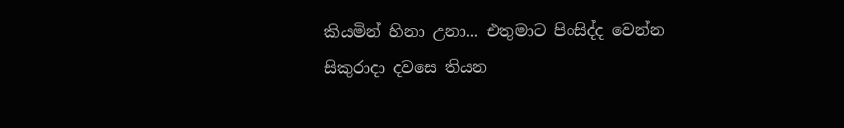කියමින් හිනා උනා... එතුමාට පිංසිද්ද වෙන්න සිකුරාදා දවසෙ තියන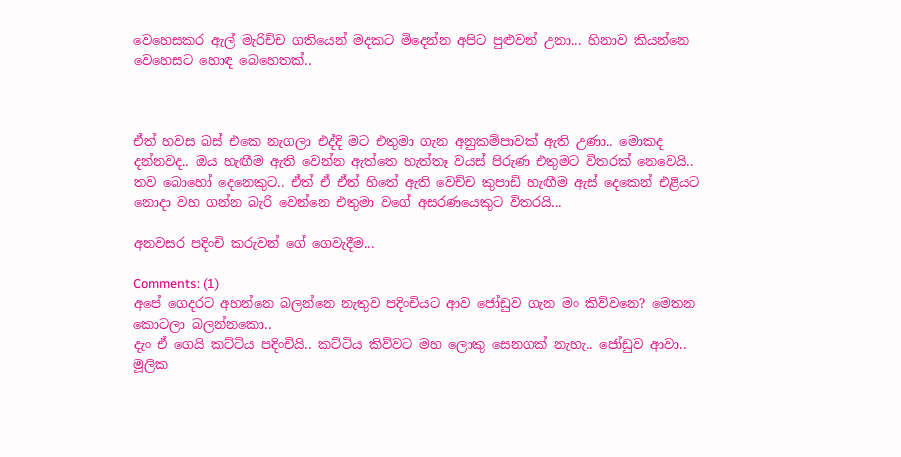වෙහෙසකර ඇල් මැරිච්ච ගතියෙන් මදකට මිදෙන්න අපිට පුළුවන් උනා... හිනාව කියන්නෙ වෙහෙසට හොඳ බෙහෙතක්..



ඒත් හවස බස් එකෙ නැගලා එද්දි මට එතුමා ගැන අනුකම්පාවක් ඇති උණා.. මොකද දන්නවද.. ඔය හැඟීම ඇති වෙන්න ඇත්තෙ හැත්තෑ වයස් පිරුණ එතුමට විතරක් නෙවෙයි.. තව බොහෝ දෙනෙකුට.. ඒත් ඒ ඒත් හිතේ ඇති වෙච්ච කුපාඩි හැඟීම ඇස් දෙකෙන් එළියට නොදා වහ ගන්න බැරි වෙන්නෙ එතුමා වගේ අසරණයෙකුට විතරයි...

අනවසර පදිංචි කරුවන් ගේ ගෙවැදීම...

Comments: (1)
අපේ ගෙදරට අහන්නෙ බලන්නෙ නැතුව පදිංචියට ආව ජෝඩුව ගැන මං කිව්වනෙ? මෙතන කොටලා බලන්නකො..
දැං ඒ ගෙයි කට්ටිය පදිංචියි.. කට්ටිය කිව්වට මහ ලොකු සෙනගක් නැහැ.. ජෝඩුව ආවා.. මූලික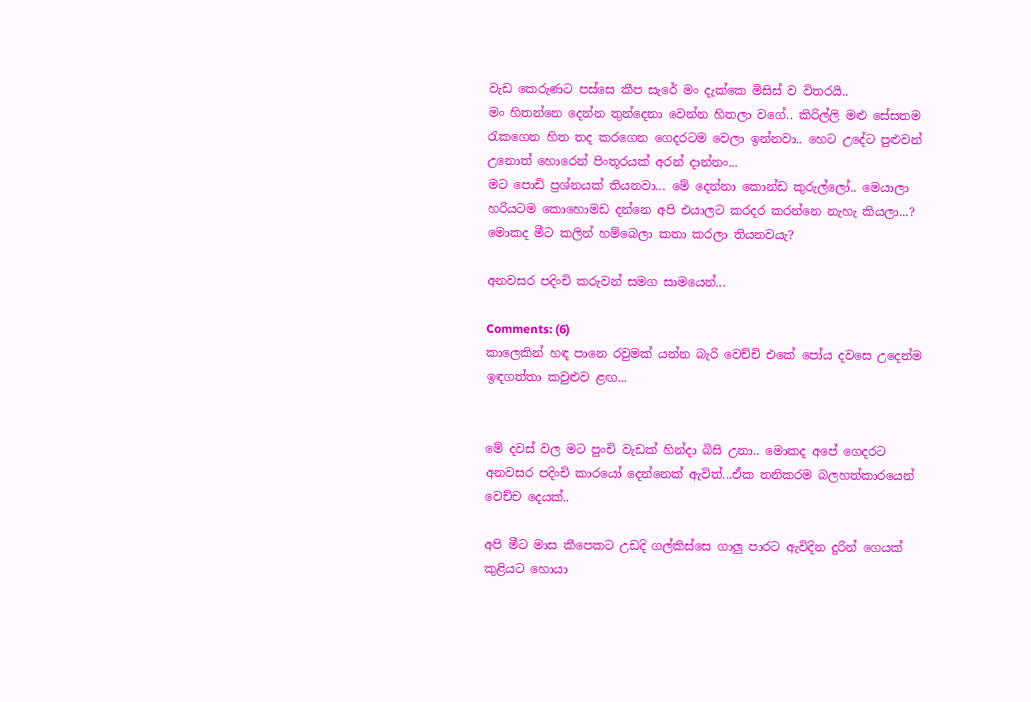වැඩ කෙරුණට පස්සෙ කීප සැරේ මං දැක්කෙ මිසිස් ව විතරයි..
මං හිතන්නෙ දෙන්න තුන්දෙනා වෙන්න හිතලා වගේ.. කිරිල්ලි මළු සේසතම රැකගෙන හිත තද කරගෙන ගෙදරටම වෙලා ඉන්නවා.. හෙට උදේට පුළුවන් උනොත් හොරෙන් පිංතූරයක් අරන් දාන්නං...
මට පොඩි ප්‍රශ්නයක් තියනවා... මේ දෙන්නා කොන්ඩ කුරුල්ලෝ.. මෙයාලා හරියටම කොහොමඩ දන්නෙ අපි එයාලට කරදර කරන්නෙ නැහැ කියලා...? මොකද මීට කලින් හම්බෙලා කතා කරලා තියනවයැ?

අනවසර පදිංචි කරුවන් සමග සාමයෙන්...

Comments: (6)
කාලෙකින් හඳ පානෙ රවුමක් යන්න බැරි වෙච්චි එකේ පෝය දවසෙ උදෙන්ම ඉඳගත්තා කවුළුව ළඟ...


මේ දවස් වල මට පුංචි වැඩක් හින්දා බිසි උනා.. මොකද අපේ ගෙදරට අනවසර පදිංචි කාරයෝ දෙන්නෙක් ඇවිත්...ඒක තනිකරම බලහත්කාරයෙන් වෙච්ච දෙයක්..

අපි මීට මාස කීපෙකට උඩදි ගල්කිස්සෙ ගාලු පාරට ඇවිදින දුරින් ගෙයක් කුළියට හොයා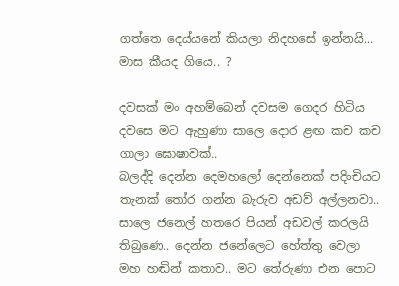ගත්තෙ දෙය්යනේ කියලා නිදහසේ ඉන්නයි... මාස කීයද ගියෙ.. ?

දවසක් මං අහම්බෙන් දවසම ගෙදර හිටිය දවසෙ මට ඇහුණා සාලෙ දොර ළඟ කච කච ගාලා ඝොෂාවක්..
බලද්දි දෙන්න දෙමහලෝ දෙන්නෙක් පදිංචියට තැනක් තෝර ගන්න බැරුව අඩව් අල්ලනවා.. සාලෙ ජනෙල් හතරෙ පියන් අඩවල් කරලයි තිබුණෙ.. දෙන්න ජනේලෙට හේත්තු වෙලා මහ හඬින් කතාව.. මට තේරුණා එන පොට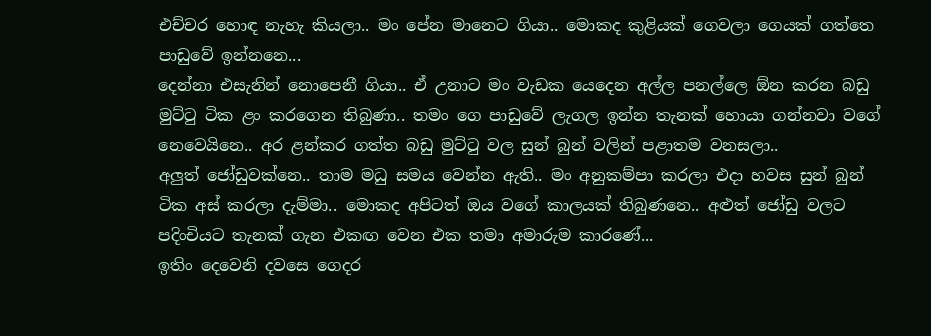එච්චර හොඳ නැහැ කියලා.. මං පේන මානෙට ගියා.. මොකද කුළියක් ගෙවලා ගෙයක් ගත්තෙ පාඩුවේ ඉන්නනෙ...
දෙන්නා එසැනින් නොපෙනී ගියා.. ඒ උනාට මං වැඩක යෙදෙන අල්ල පනල්ලෙ ඕන කරන බඩු මුට්ටු ටික ළං කරගෙන තිබුණා.. තමං ගෙ පාඩුවේ ලැගල ඉන්න තැනක් හොයා ගන්නවා වගේ නෙවෙයිනෙ.. අර ළන්කර ගත්ත බඩු මුට්ටු වල සුන් බුන් වලින් පළාතම වනසලා..
අලුත් ජෝඩුවක්නෙ.. තාම මධු සමය වෙන්න ඇති.. මං අනුකම්පා කරලා එදා හවස සුන් බුන් ටික අස් කරලා දැම්මා.. මොකද අපිටත් ඔය වගේ කාලයක් තිබුණනෙ.. අළුත් ජෝඩු වලට පදිංචියට තැනක් ගැන එකඟ වෙන එක තමා අමාරුම කාරණේ...
ඉතිං දෙවෙනි දවසෙ ගෙදර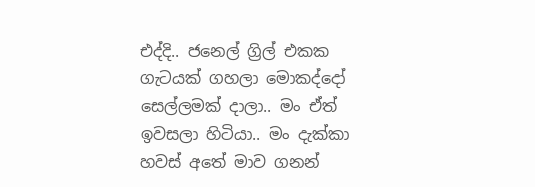එද්දි.. ජනෙල් ග්‍රිල් එකක ගැටයක් ගහලා මොකද්දෝ සෙල්ලමක් දාලා.. මං ඒත් ඉවසලා හිටියා.. මං දැක්කා හවස් අතේ මාව ගනන්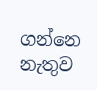ගන්නෙ නැතුව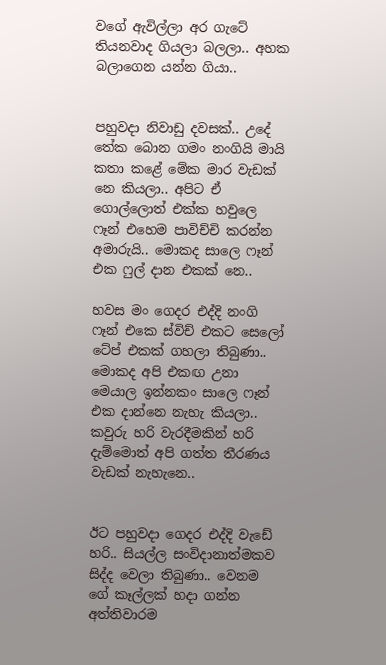වගේ ඇවිල්ලා අර ගැටේ තියනවාද ගියලා බලලා.. අහක බලාගෙන යන්න ගියා..


පහුවදා නිවාඩු දවසක්.. උදේ තේක බොන ගමං නංගියි මායි කතා කළේ මේක මාර වැඩක් නෙ කියලා.. අපිට ඒ ගොල්ලොත් එක්ක හවුලෙ ෆෑන් එහෙම පාවිච්චි කරන්න අමාරුයි.. මොකද සාලෙ ෆෑන් එක ෆුල් දාන එකක් නෙ..

හවස මං ගෙදර එද්දි නංගි ෆෑන් එකෙ ස්විච් එකට සෙලෝ ටේප් එකක් ගහලා තිබුණා.. මොකද අපි එකඟ උනා මෙයාල ඉන්නකං සාලෙ ෆෑන් එක දාන්නෙ නැහැ කියලා.. කවුරු හරි වැරදීමකින් හරි දැම්මොත් අපි ගත්ත තීරණය වැඩක් නැහැනෙ..


ඊට පහුවදා ගෙදර එද්දි වැඩේ හරි.. සියල්ල සංවිදානාත්මකව සිද්ද වෙලා තිබුණා.. වෙනම ගේ කෑල්ලක් හදා ගන්න අත්තිවාරම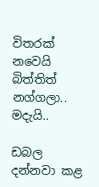විතරක් නවෙයි බිත්තිත් නග්ගලා.. මදැයි..

ඩබල දන්නවා කළ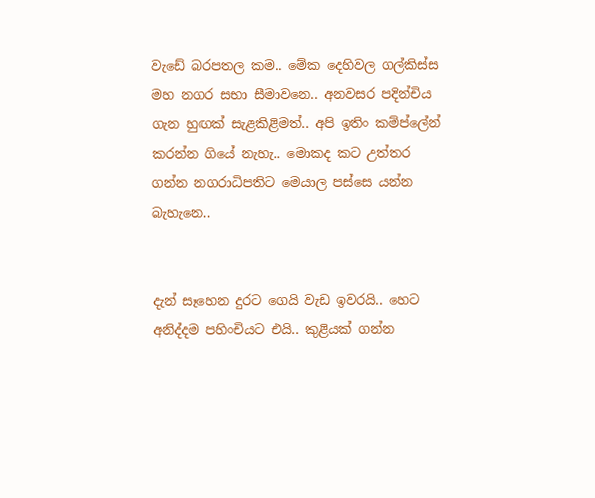වැඩේ බරපතල කම.. මේක දෙහිවල ගල්කිස්ස මහ නගර සභා සීමාවනෙ.. අනවසර පදින්චිය ගැන හුඟක් සැළකිළිමත්.. අපි ඉතිං කම්ප්ලේන් කරන්න ගියේ නැහැ.. මොකද කට උත්තර ගන්න නගරාධිපතිට මෙයාල පස්සෙ යන්න බැහැනෙ..


දැන් සෑහෙන දුරට ගෙයි වැඩ ඉවරයි.. හෙට අනිද්දම පහිංචියට එයි.. කුළියක් ගන්න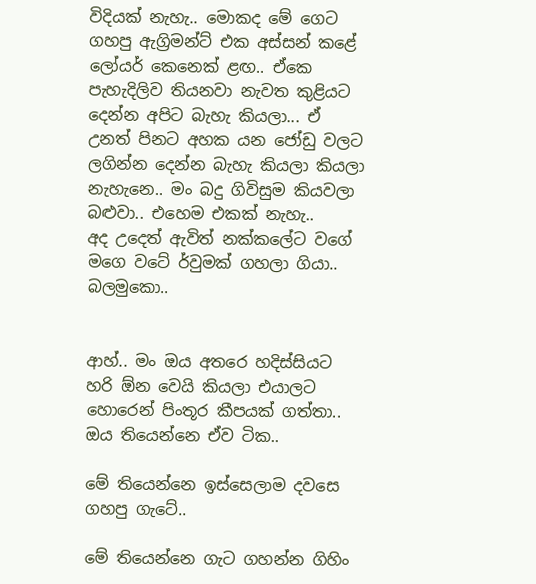විදියක් නැහැ.. මොකද මේ ගෙට ගහපු ඇග්‍රිමන්ට් එක අස්සන් කළේ ලෝයර් කෙනෙක් ළඟ.. ඒකෙ පැහැදිලිව තියනවා නැවත කුළියට දෙන්න අපිට බැහැ කියලා... ඒ උනත් පිනට අහක යන ජෝඩු වලට ලගින්න දෙන්න බැහැ කියලා කියලා නැහැනෙ.. මං බදු ගිවිසුම කියවලා බළුවා.. එහෙම එකක් නැහැ..
අද උදෙත් ඇවිත් නක්කලේට වගේ මගෙ වටේ ර්වුමක් ගහලා ගියා.. බලමුකො..


ආහ්.. මං ඔය අතරෙ හදිස්සියට හරි ඕන වෙයි කියලා එයාලට හොරෙන් පිංතූර කීපයක් ගත්තා.. ඔය තියෙන්නෙ ඒව ටික..

මේ තියෙන්නෙ ඉස්සෙලාම දවසෙ ගහපු ගැටේ..

මේ තියෙන්නෙ ගැට ගහන්න ගිහිං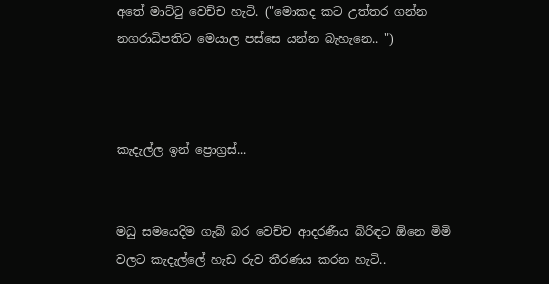අතේ මාට්ටු වෙච්ච හැටි. ("මොකද කට උත්තර ගන්න නගරාධිපතිට මෙයාල පස්සෙ යන්න බැහැනෙ.. ")



කැදැල්ල ඉන් ප්‍රොග්‍රස්...


මධු සමයෙදිම ගැබ් බර වෙච්ච ආදරණීය බිරිඳට ඕනෙ මිමි වලට කැදැල්ලේ හැඩ රුව තීරණය කරන හැටි..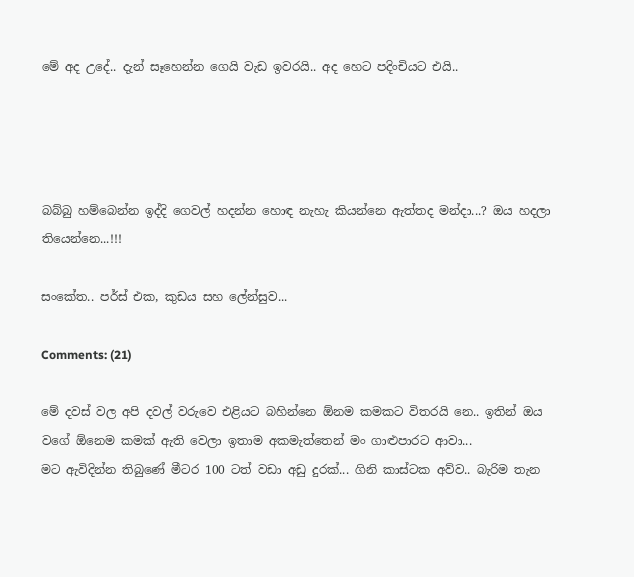මේ අද උදේ.. දැන් සෑහෙන්න ගෙයි වැඩ ඉවරයි.. අද හෙට පදිංචියට එයි..




බබ්බු හම්බෙන්න ඉද්දි ගෙවල් හදන්න හොඳ නැහැ කියන්නෙ ඇත්තද මන්දා...? ඔය හදලා තියෙන්නෙ...!!!

සංකේත.. පර්ස් එක, කුඩය සහ ලේන්සුව...

Comments: (21)

මේ දවස් වල අපි දවල් වරුවෙ එළියට බහින්නෙ ඕනම කමකට විතරයි නෙ.. ඉතින් ඔය වගේ ඕනෙම කමක් ඇති වෙලා ඉතාම අකමැත්තෙන් මං ගාළුපාරට ආවා...
මට ඇවිදින්න තිබුණේ මීටර 100 ටත් වඩා අඩු දුරක්... ගිනි කාස්ටක අව්ව.. බැරිම තැන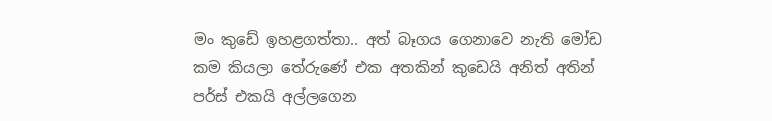මං කුඩේ ඉහළගත්තා.. අත් බෑගය ගෙනාවෙ නැති මෝඩ කම කියලා තේරුණේ එක අතකින් කුඩෙයි අනිත් අතින් පර්ස් එකයි අල්ලගෙන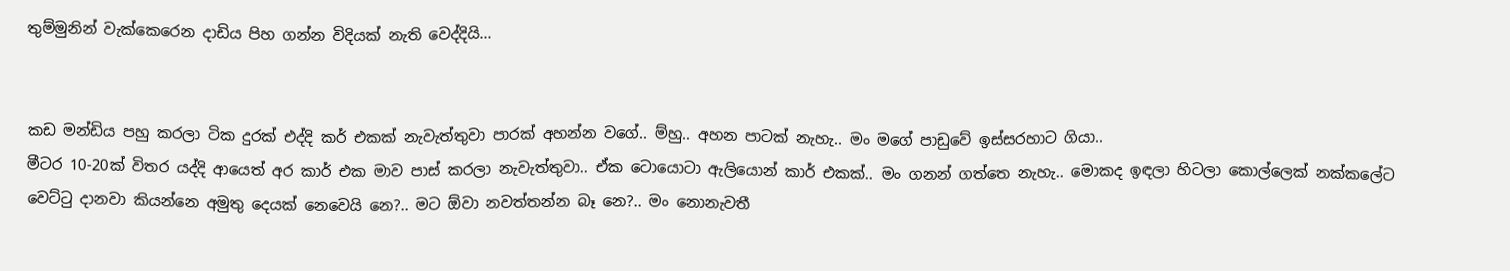තුම්මුනින් වැක්කෙරෙන දාඩිය පිහ ගන්න විදියක් නැති වෙද්දියි...


කඩ මන්ඩිය පහු කරලා ටික දුරක් එද්දි කර් එකක් නැවැත්තුවා පාරක් අහන්න වගේ.. ම්හු.. අහන පාටක් නැහැ.. මං මගේ පාඩුවේ ඉස්සරහාට ගියා..
මීටර 10-20ක් විතර යද්දි ආයෙත් අර කාර් එක මාව පාස් කරලා නැවැත්තුවා.. ඒක ටොයොටා ඇලියොන් කාර් එකක්.. මං ගනන් ගත්තෙ නැහැ.. මොකද ඉඳලා හිටලා කොල්ලෙක් නක්කලේට වෙට්ටු දානවා කියන්නෙ අමුතු දෙයක් නෙවෙයි නෙ?.. මට ඕවා නවත්තන්න බෑ නෙ?.. මං නොනැවතී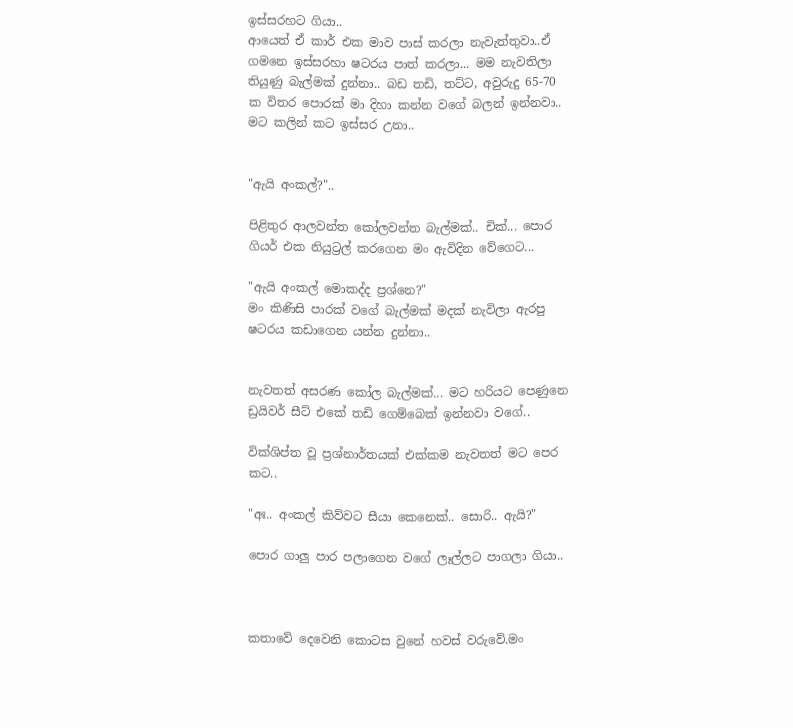ඉස්සරහට ගියා..
ආයෙත් ඒ කාර් එක මාව පාස් කරලා නැවැත්තුවා..ඒ ගමනෙ ඉස්සරහා ෂටරය පාත් කරලා... මම නැවතිලා තියුණු බැල්මක් දුන්නා.. බඩ තඩි, තට්ට, අවුරුදු 65-70 ක විතර පොරක් මා දිහා කන්න වගේ බලන් ඉන්නවා.. මට කලින් කට ඉස්සර උනා..


"ඇයි අංකල්?"..

පිළිතුර ආලවන්ත කෝලවන්ත බැල්මක්.. චික්... පොර ගියර් එක නියුට්‍රල් කරගෙන මං ඇවිදින වේගෙට...

"ඇයි අංකල් මොකද්ද ප්‍රශ්නෙ?"
මං කිණිසි පාරක් වගේ බැල්මක් මදක් නැවිලා ඇරපු ෂටරය කඩාගෙන යන්න දුන්නා..


නැවතත් අසරණ කෝල බැල්මක්... මට හරියට පෙණුනෙ ඩ්‍රයිවර් සීට් එකේ තඩි ගෙම්බෙක් ඉන්නවා වගේ..

වික්ශිප්ත වූ ප්‍රශ්නාර්තයක් එක්කම නැවතත් මට පෙර කට..

"අඃ.. අංකල් කිව්වට සීයා කෙනෙක්.. සොරි.. ඇයි?"

පොර ගාලු පාර පලාගෙන වගේ ලෑල්ලට පාගලා ගියා..



කතාවේ දෙවෙනි කොටස වුනේ හවස් වරුවේ.මං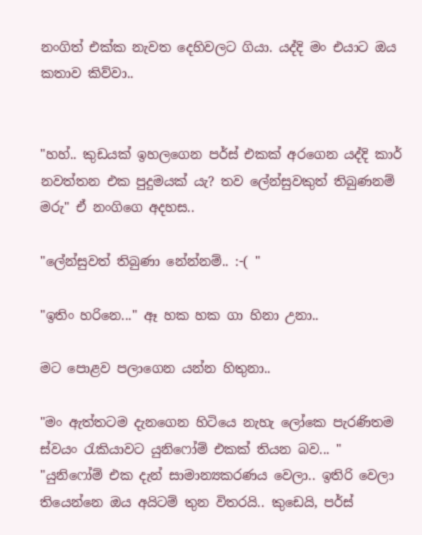නංගිත් එක්ක නැවත දෙහිවලට ගියා. යද්දි මං එයාට ඔය කතාව කිව්වා..


"හහ්.. කුඩයක් ඉහලගෙන පර්ස් එකක් අරගෙන යද්දි කාර් නවත්තන එක පුදුමයක් යැ? තව ලේන්සුවකුත් තිබුණනම් මරු" ඒ නංගිගෙ අදහස..

"ලේන්සුවත් තිබුණා නේන්නම්.. :-( "

"ඉතිං හරිනෙ..." ඈ හක හක ගා හිනා උනා..

මට පොළව පලාගෙන යන්න හිතුනා..

"මං ඇත්තටම දැනගෙන හිටියෙ නැහැ ලෝකෙ පැරණිතම ස්වයං රැකියාවට යුනිෆෝම් එකක් තියන බව... "
"යුනිෆෝම් එක දැන් සාමාන්‍යකරණය වෙලා.. ඉතිරි වෙලා තියෙන්නෙ ඔය අයිටම් තුන විතරයි.. කුඩෙයි, පර්ස්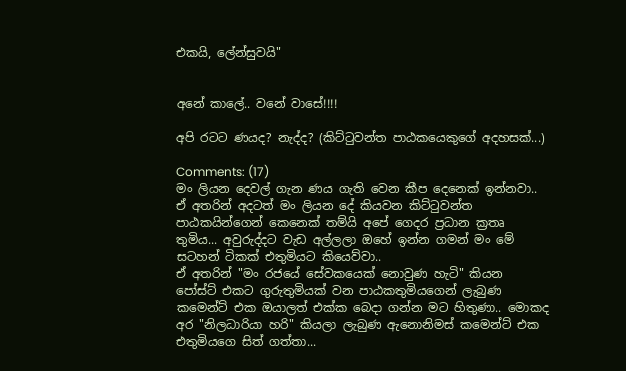එකයි, ලේන්සුවයි"


අනේ කාලේ.. වනේ වාසේ!!!!

අපි රටට ණයද? නැද්ද? (කිට්ටුවන්ත පාඨකයෙකුගේ අදහසක්...)

Comments: (17)
මං ලියන දෙවල් ගැන ණය ගැති වෙන කීප දෙනෙක් ඉන්නවා.. ඒ අතරින් අදටත් මං ලියන දේ කියවන කිට්ටුවන්ත පාඨකයින්ගෙන් කෙනෙක් තම්යි අපේ ගෙදර ප්‍රධාන ක්‍රතෘ තුමිය... අවුරුද්දට වැඩ අල්ලලා ඔහේ ඉන්න ගමන් මං මේ සටහන් ටිකක් එතුමියට කියෙව්වා..
ඒ අතරින් "මං රජයේ සේවකයෙක් නොවුණ හැටි" කියන පෝස්ට් එකට ගුරුතුමියක් වන පාඨකතුමියගෙන් ලැබුණ කමෙන්ට් එක ඔයාලත් එක්ක බෙදා ගන්න මට හිතුණා.. මොකද අර "නිලධාරියා හරි" කියලා ලැබුණ ඇනොනිමස් කමෙන්ට් එක එතුමියගෙ සිත් ගත්තා...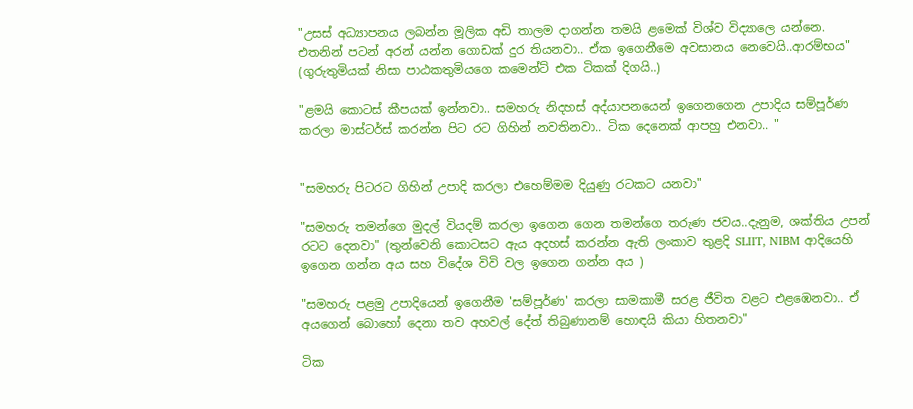"උසස් අධ්‍යාපනය ලබන්න මූලික අඩි තාලම දාගන්න තමයි ළමෙක් විශ්ව විද්‍යාලෙ යන්නෙ. එතනින් පටන් අරන් යන්න ගොඩක් දුර තියනවා.. ඒක ඉගෙනීමෙ අවසානය නෙවෙයි..ආරම්භය"
(ගුරුතුමියක් නිසා පාඨකතුමියගෙ කමෙන්ට් එක ටිකක් දිගයි..)

"ළමයි කොටස් කීපයක් ඉන්නවා.. සමහරු නිදහස් අද්යාපනයෙන් ඉගෙනගෙන උපාදිය සම්පූර්ණ කරලා මාස්ටර්ස් කරන්න පිට රට ගිහින් නවතිනවා.. ටික දෙනෙක් ආපහු එනවා.. "


"සමහරු පිටරට ගිහින් උපාදි කරලා එහෙම්මම දියුණු රටකට යනවා"

"සමහරු තමන්ගෙ මුදල් වියදම් කරලා ඉගෙන ගෙන තමන්ගෙ තරුණ ජවය..දැනුම, ශක්තිය උපන් රටට දෙනවා" (තුන්වෙනි කොටසට ඇය අදහස් කරන්න ඇති ලංකාව තුළදි SLIIT, NIBM ආදියෙහි ඉගෙන ගන්න අය සහ විදේශ විවි වල ඉගෙන ගන්න අය )

"සමහරු පළමු උපාදියෙන් ඉගෙනීම 'සම්පූර්ණ' කරලා සාමකාමී සරළ ජීවිත වළට එළඹෙනවා.. ඒ අයගෙන් බොහෝ දෙනා තව අහවල් දේත් තිබුණානම් හොඳයි කියා හිතනවා"

ටික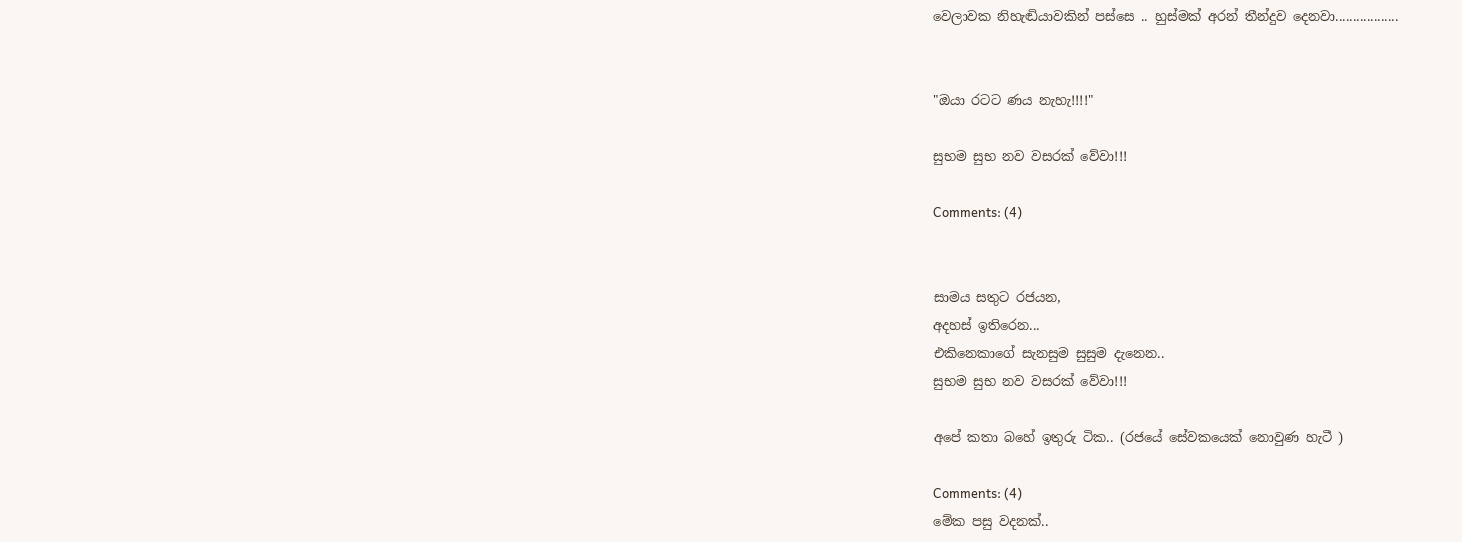වෙලාවක නිහැඬියාවකින් පස්සෙ .. හුස්මක් අරන් තීන්දුව දෙනවා..................


"ඔයා රටට ණය නැහැ!!!!"

සුභම සුභ නව වසරක් වේවා!!!

Comments: (4)


සාමය සතුට රජයන,
අදහස් ඉතිරෙන...
එකිනෙකාගේ සැනසුම සුසුම දැනෙන..
සුභම සුභ නව වසරක් වේවා!!!

අපේ කතා බහේ ඉතුරු ටික.. (රජයේ සේවකයෙක් නොවුණ හැටී )

Comments: (4)
මේක පසු වදනක්..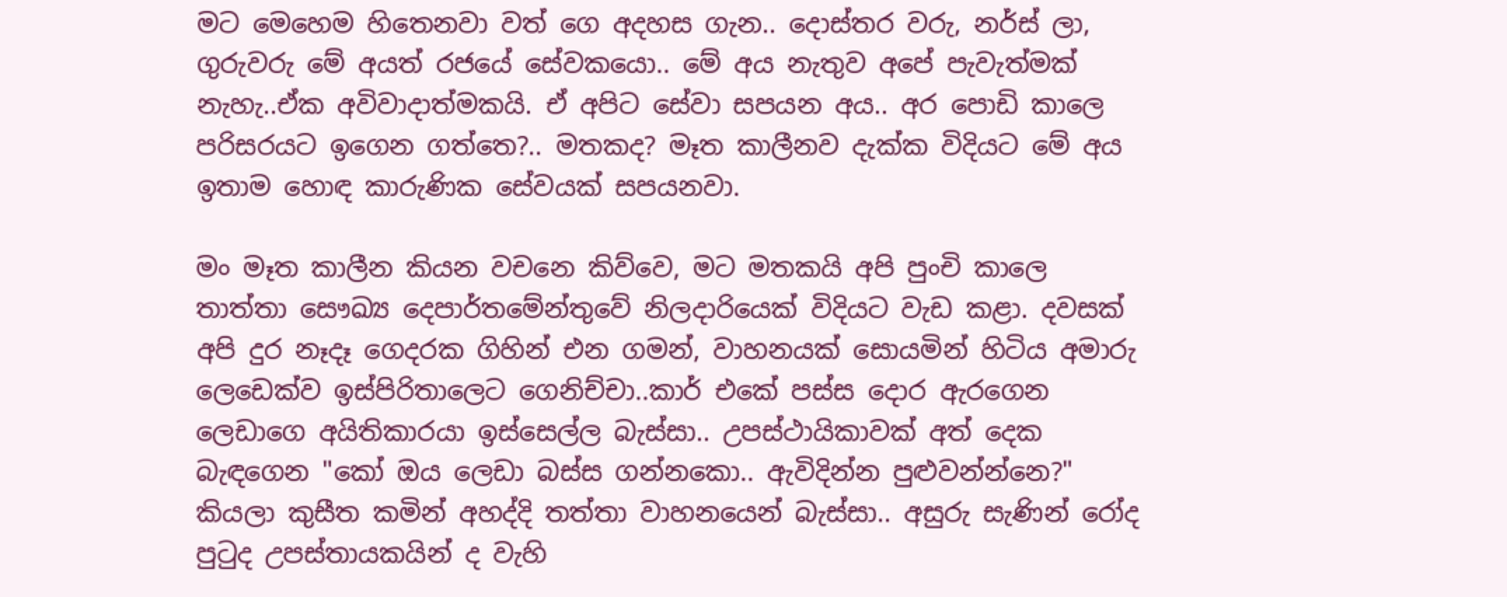මට මෙහෙම හිතෙනවා වත් ගෙ අදහස ගැන.. දොස්තර වරු, නර්ස් ලා, ගුරුවරු මේ අයත් රජයේ සේවකයො.. මේ අය නැතුව අපේ පැවැත්මක් නැහැ..ඒක අවිවාදාත්මකයි. ඒ අපිට සේවා සපයන අය.. අර පොඩි කාලෙ පරිසරයට ඉගෙන ගත්තෙ?.. මතකද? මෑත කාලීනව දැක්ක විදියට මේ අය ඉතාම හොඳ කාරුණික සේවයක් සපයනවා.

මං මෑත කාලීන කියන වචනෙ කිව්වෙ, මට මතකයි අපි පුංචි කාලෙ තාත්තා සෞඛ්‍ය දෙපාර්තමේන්තුවේ නිලදාරියෙක් විදියට වැඩ කළා. දවසක් අපි දුර නෑදෑ ගෙදරක ගිහින් එන ගමන්, වාහනයක් සොයමින් හිටිය අමාරු ලෙඩෙක්ව ඉස්පිරිතාලෙට ගෙනිච්චා..කාර් එකේ පස්ස දොර ඇරගෙන ලෙඩාගෙ අයිතිකාරයා ඉස්සෙල්ල බැස්සා.. උපස්ථායිකාවක් අත් දෙක බැඳගෙන "කෝ ඔය ලෙඩා බස්ස ගන්නකො.. ඇවිදින්න පුළුවන්න්නෙ?" කියලා කුසීත කමින් අහද්දි තත්තා වාහනයෙන් බැස්සා.. අසුරු සැණින් රෝද පුටුද උපස්තායකයින් ද වැහි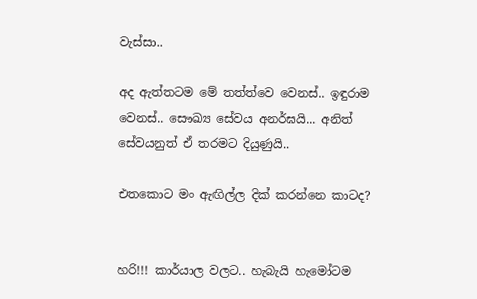වැස්සා..

අද ඇත්තටම මේ තත්ත්වෙ වෙනස්.. ඉඳුරාම වෙනස්.. සෞඛ්‍ය සේවය අනර්ඝයි... අනිත් සේවයනුත් ඒ තරමට දියුණුයි..

එතකොට මං ඇඟිල්ල දික් කරන්නෙ කාටද?


හරි!!! කාර්යාල වලට.. හැබැයි හැමෝටම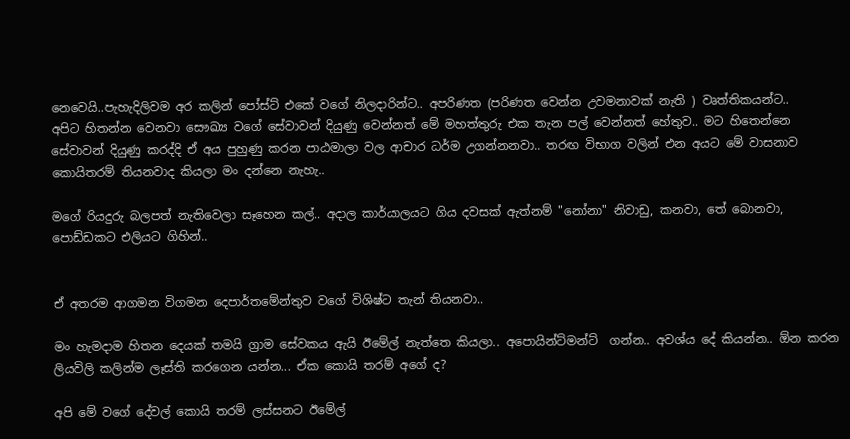නෙවෙයි..පැහැදිලිවම අර කලින් පෝස්ට් එකේ වගේ නිලදාරින්ට.. අපරිණත (පරිණත වෙන්න උවමනාවක් නැති ) වෘත්තිකයන්ට..
අපිට හිතන්න වෙනවා සෞඛ්‍ය වගේ සේවාවන් දියුණු වෙන්නත් මේ මහත්තුරු එක තැන පල් වෙන්නත් හේතුව.. මට හිතෙන්නෙ සේවාවන් දියුණු කරද්දි ඒ අය පුහුණු කරන පාඨමාලා වල ආචාර ධර්ම උගන්නනවා.. තරඟ විභාග වලින් එන අයට මේ වාසනාව කොයිතරම් තියනවාද කියලා මං දන්නෙ නැහැ..

මගේ රියදුරු බලපත් නැතිවෙලා සෑහෙන කල්.. අදාල කාර්යාලයට ගිය දවසක් ඇත්නම් "නෝනා" නිවාඩු, කනවා, තේ බොනවා, පොඩ්ඩකට එලියට ගිහින්..


ඒ අතරම ආගමන විගමන දෙපාර්තමේන්තුව වගේ විශිෂ්ට තැන් තියනවා..

මං හැමදාම හිතන දෙයක් තමයි ග්‍රාම සේවකය ඇයි ඊමේල් නැත්තෙ කියලා.. අපොයින්ට්මන්ට්  ගන්න.. අවශ්ය දේ කියන්න.. ඕන කරන ලියවිලි කලින්ම ලෑස්ති කරගෙන යන්න... ඒක කොයි තරම් අගේ ද?

අපි මේ වගේ දේවල් කොයි තරම් ලස්සනට ඊමේල්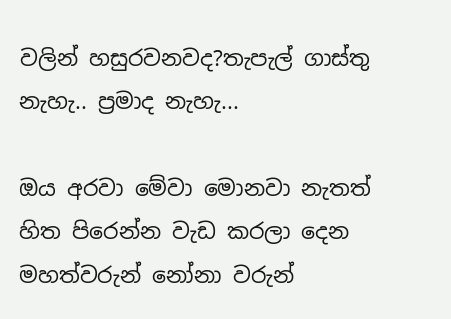වලින් හසුරවනවද?තැපැල් ගාස්තු නැහැ.. ප්‍රමාද නැහැ...

ඔය අරවා මේවා මොනවා නැතත් හිත පිරෙන්න වැඩ කරලා දෙන මහත්වරුන් නෝනා වරුන්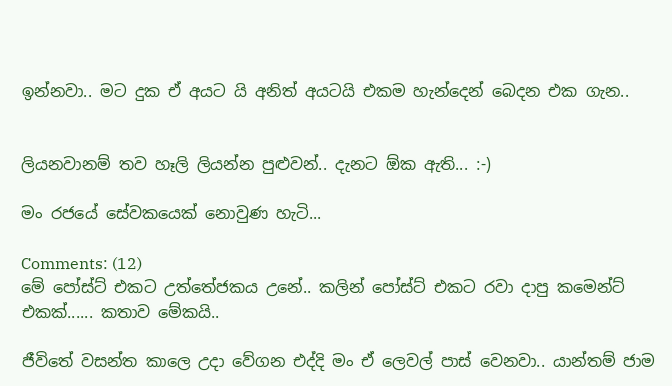ඉන්නවා.. මට දුක ඒ අයට යි අනිත් අයටයි එකම හැන්දෙන් බෙදන එක ගැන..


ලියනවානම් තව හෑලි ලියන්න පුළුවන්.. දැනට ඕක ඇති... :-)

මං රජයේ සේවකයෙක් නොවුණ හැටි...

Comments: (12)
මේ පෝස්ට් එකට උත්තේජකය උනේ.. කලින් පෝස්ට් එකට රවා දාපු කමෙන්ට් එකක්...... කතාව මේකයි..

ජීවිතේ වසන්ත කාලෙ උදා වේගන එද්දි මං ඒ ලෙවල් පාස් වෙනවා.. යාන්තම් ජාම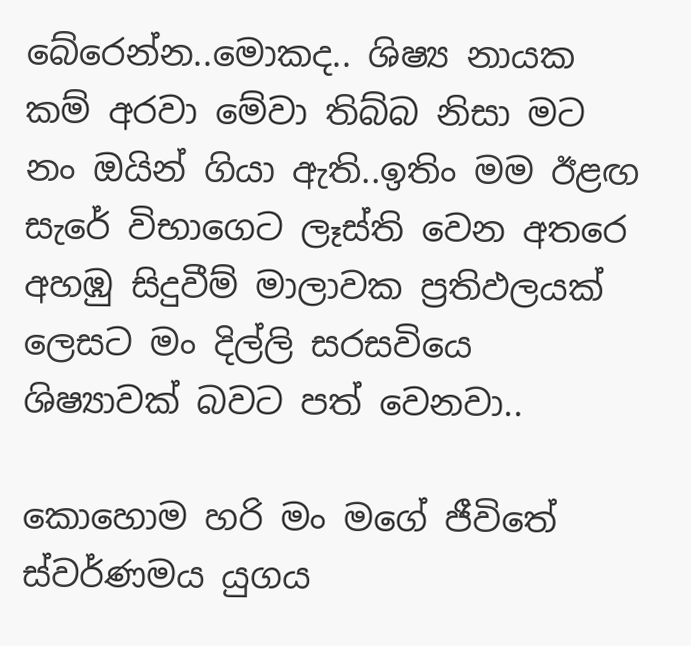බේරෙන්න..මොකද.. ශිෂ්‍ය නායක කම් අරවා මේවා තිබ්බ නිසා මට නං ඔයින් ගියා ඇති..ඉතිං මම ඊළඟ සැරේ විභාගෙට ලෑස්ති වෙන අතරෙ අහඹු සිදුවීම් මාලාවක ප්‍රතිඵලයක් ලෙසට මං දිල්ලි සරසවියෙ ශිෂ්‍යාවක් බවට පත් වෙනවා..

කොහොම හරි මං මගේ ජීවිතේ ස්වර්ණමය යුගය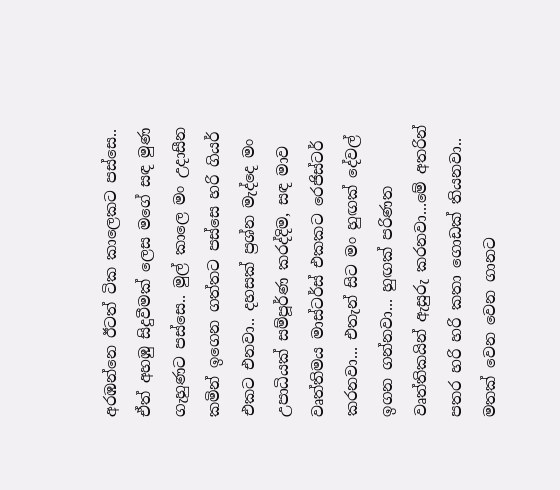අරඹන්නෙ ඊටත් ටික කාලෙකට පස්සෙ.. ඒත් අහඹු සිදුවීමක් ලෙස මගේ සඳ මුණ ගැහුණට පස්සෙ.. මුල් කාලෙ මං උදාසීන කමින් ඉගෙන ගත්තට පස්සෙ හරි ගියර් එකට එනවා.. දහසක් ප්‍රශ්න මැද්දෙ මං උපාධියක් සම්පූර්ණ කරද්දිම, සඳ මාව වෘත්තිමය මාස්ටර්ස් එකකට රෙජිස්ටර් කරනවා... එතැන් සිට මං හුඟක් දේවල් ඉගන ගන්නවා... හුඟක් පරිණත වෘත්තිකයින් ඇසුරු කරනවා...මේ අතරින් පතර හරි හරි කතා ගොඩක් තියනවා.. මතක් වෙන වෙන ගානට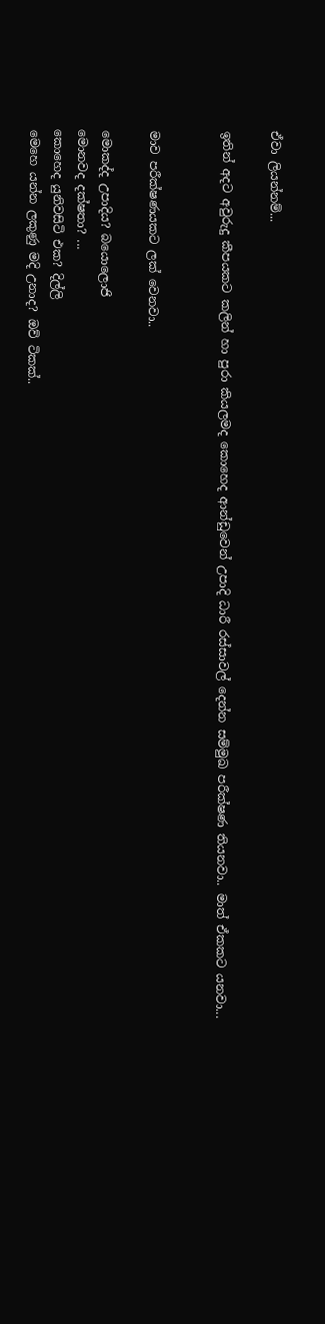ඒවා ලියන්නම්...

ඉතින් අදට අවුරුදු කීපයකට කලින් හා පුරා කියලමද කොහෙද ආන්ඩුවෙන් උපාදි ධාරී රස්සාවල් දෙන්න සම්මුඛ පරීක්ෂණ තියනවා.. මාත් ඒකකට යනවා...


මාව පරීක්ෂණයකට ලක් වෙනවා..

මොකද්ද උපාදිය? බයොලොජි
මොනවද දක්ෂතා? ...
කොහෙද යුනිවසිටි එක? දිල්ලි
මෙහෙ යන්න ලකුණු මදි උනාද? ඔව් ටිකක්..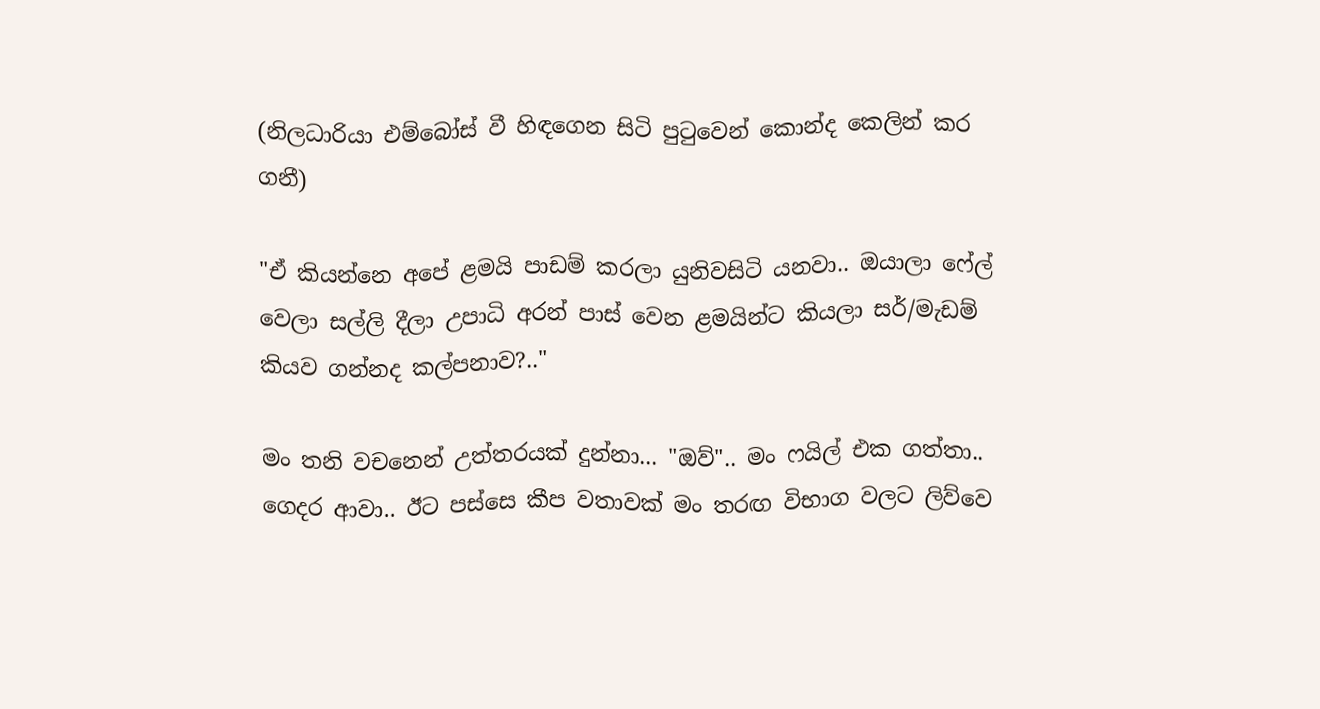(නිලධාරියා එම්බෝස් වී හිඳගෙන සිටි පුටුවෙන් කොන්ද කෙලින් කර ගනී)

"ඒ කියන්නෙ අපේ ළමයි පාඩම් කරලා යුනිවසිටි යනවා.. ඔයාලා ෆේල් වෙලා සල්ලි දීලා උපාධි අරන් පාස් වෙන ළමයින්ට කියලා සර්/මැඩම් කියව ගන්නද කල්පනාව?.."

මං තනි වචනෙන් උත්තරයක් දුන්නා... "ඔව්".. මං ෆයිල් එක ගත්තා.. ගෙදර ආවා.. ඊට පස්සෙ කීප වතාවක් මං තරඟ විභාග වලට ලිව්වෙ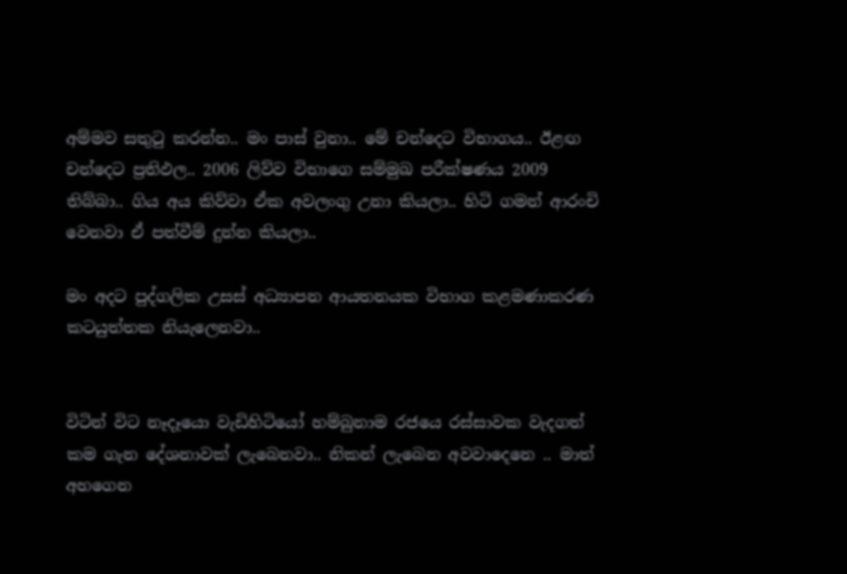අම්මව සතුටු කරන්න.. මං පාස් වුනා.. මේ චන්දෙට විභාගය.. ඊළඟ චන්දෙට ප්‍රතිඵල.. 2006 ලිව්ව විභාගෙ සම්මුඛ පරීක්ෂණය 2009 තිබ්බා.. ගිය අය කිව්වා ඒක අවලංගු උනා කියලා.. හිටි ගමන් ආරංචි වෙනවා ඒ පත්වීම් දුන්න කියලා..

මං අදට පුද්ගලික උසස් අධ්‍යාපන ආයතනයක විභාග කළමණාකරණ කටයුත්තක නියැලෙනවා..


විටින් විට නෑදෑයො වැඩිහිටියෝ හම්බුනාම රජයෙ රස්සාවක වැදගත් කම ගැන දේශනාවක් ලැබෙනවා.. නිකන් ලැබෙන අවවාදෙනෙ .. මාත් අහගෙන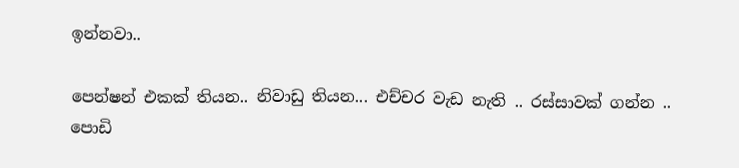ඉන්නවා..

පෙන්ෂන් එකක් තියන.. නිවාඩු තියන... එච්චර වැඩ නැති .. රස්සාවක් ගන්න .. පොඩි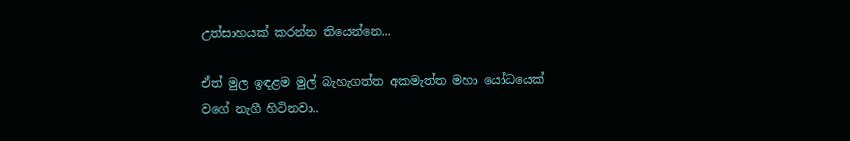උත්සාහයක් කරන්න තියෙන්නෙ...

ඒත් මුල ඉඳළම මුල් බැහැගත්ත අකමැත්ත මහා යෝධයෙක් වගේ නැගී හිටිනවා..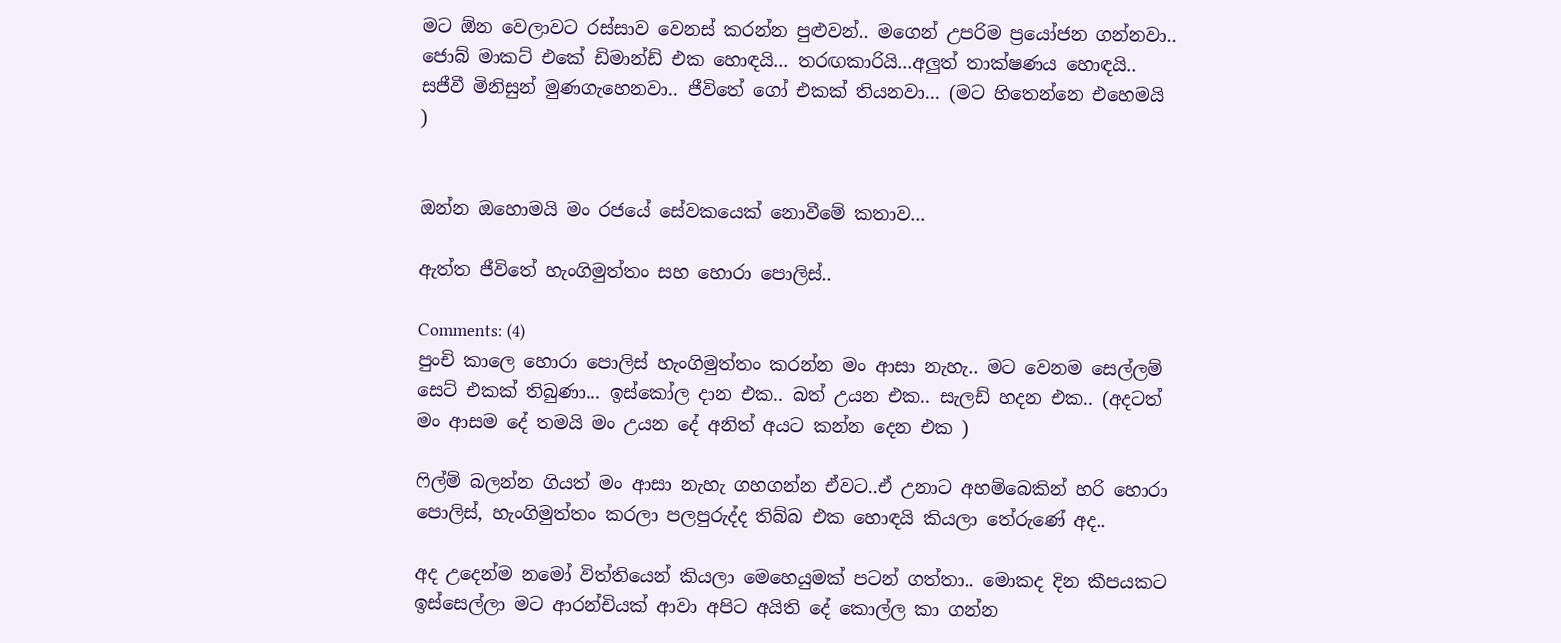මට ඕන වෙලාවට රස්සාව වෙනස් කරන්න පුළුවන්.. මගෙන් උපරිම ප්‍රයෝජන ගන්නවා.. ජොබ් මාකට් එකේ ඩිමාන්ඩ් එක හොඳයි... තරඟකාරියි...අලුත් තාක්ෂණය හොඳයි.. සජීවී මිනිසුන් මුණගැහෙනවා.. ජීවිතේ ගෝ එකක් තියනවා... (මට හිතෙන්නෙ එහෙමයි )


ඔන්න ඔහොමයි මං රජයේ සේවකයෙක් නොවීමේ කතාව...

ඇත්ත ජීවිතේ හැංගිමුත්තං සහ හොරා පොලිස්..

Comments: (4)
පුංචි කාලෙ හොරා පොලිස් හැංගිමුත්තං කරන්න මං ආසා නැහැ.. මට වෙනම සෙල්ලම් සෙට් එකක් තිබුණා... ඉස්කෝල දාන එක.. බත් උයන එක.. සැලඩ් හදන එක.. (අදටත් මං ආසම දේ තමයි මං උයන දේ අනිත් අයට කන්න දෙන එක )

ෆිල්ම් බලන්න ගියත් මං ආසා නැහැ ගහගන්න ඒවට..ඒ උනාට අහම්බෙකින් හරි හොරා පොලිස්, හැංගිමුත්තං කරලා පලපුරුද්ද තිබ්බ එක හොඳයි කියලා තේරුණේ අද..

අද උදෙන්ම නමෝ විත්තියෙන් කියලා මෙහෙයුමක් පටන් ගත්තා.. මොකද දින කීපයකට ඉස්සෙල්ලා මට ආරන්චියක් ආවා අපිට අයිති දේ කොල්ල කා ගන්න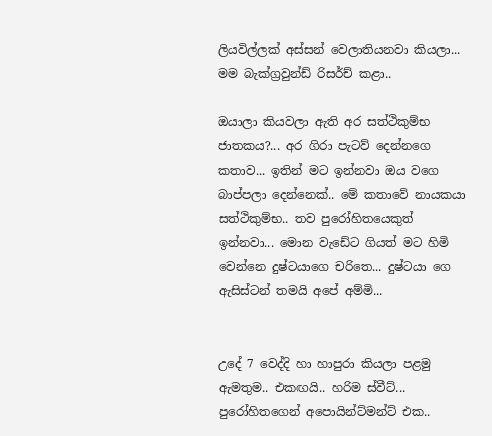ලියවිල්ලක් අස්සන් වෙලාතියනවා කියලා... මම බැක්ග්‍රවුන්ඩ් රිසර්ච් කළා..

ඔයාලා කියවලා ඇති අර සත්ථිකුම්භ ජාතකය?... අර ගිරා පැටව් දෙන්නගෙ කතාව... ඉතින් මට ඉන්නවා ඔය වගෙ බාප්පලා දෙන්නෙක්.. මේ කතාවේ නායකයා සත්ථිකුම්භ.. තව පුරෝහිතයෙකුත් ඉන්නවා... මොන වැඩේට ගියත් මට හිමි වෙන්නෙ දුෂ්ටයාගෙ චරිතෙ... දුෂ්ටයා ගෙ ඇසිස්ටන් තමයි අපේ අම්මි...


උදේ 7 වෙද්දි හා හාපුරා කියලා පළමු ඇමතුම.. එකඟයි.. හරිම ස්වීට්... පුරෝහිතගෙන් අපොයින්ට්මන්ට් එක..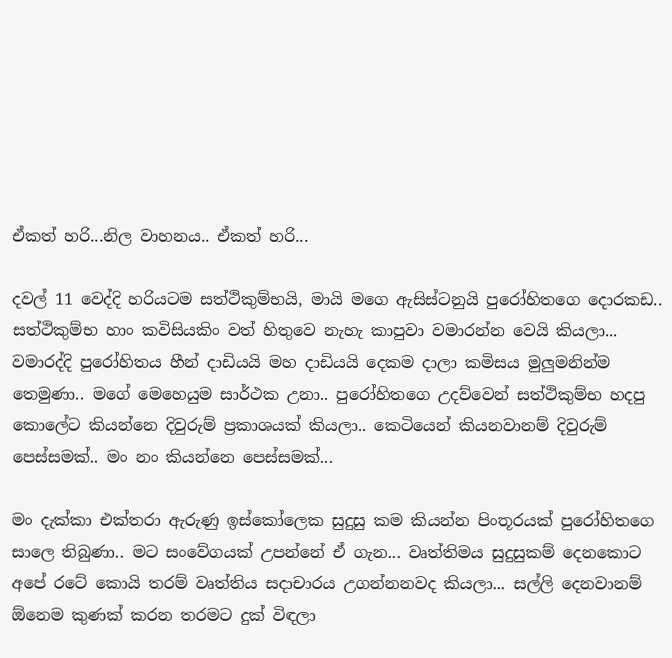ඒකත් හරි...නිල වාහනය.. ඒකත් හරි...

දවල් 11 වෙද්දි හරියටම සත්ථිකුම්භයි, මායි මගෙ ඇසිස්ටනුයි පුරෝහිතගෙ දොරකඩ.. සත්ථිකුම්භ හාං කවිසියකිං වත් හිතුවෙ නැහැ කාපුවා වමාරන්න වෙයි කියලා... වමාරද්දි පුරෝහිතය හීන් දාඩියයි මහ දාඩියයි දෙකම දාලා කමිසය මුලුමනින්ම තෙමුණා.. මගේ මෙහෙයුම සාර්ථක උනා.. පුරෝහිතගෙ උදව්වෙන් සත්ථිකුම්භ හදපු කොලේට කියන්නෙ දිවුරුම් ප්‍රකාශයක් කියලා.. කෙටියෙන් කියනවානම් දිවුරුම් පෙස්සමක්.. මං නං කියන්නෙ පෙස්සමක්...

මං දැක්කා එක්තරා ඇරුණු ඉස්කෝලෙක සුදුසු කම කියන්න පිංතූරයක් පුරෝහිතගෙ සාලෙ තිබුණා.. මට සංවේගයක් උපන්නේ ඒ ගැන... වෘත්තිමය සුදුසුකම් දෙනකොට අපේ රටේ කොයි තරම් වෘත්තිය සදාචාරය උගන්නනවද කියලා... සල්ලි දෙනවානම් ඕනෙම කුණක් කරන තරමට දුක් විඳලා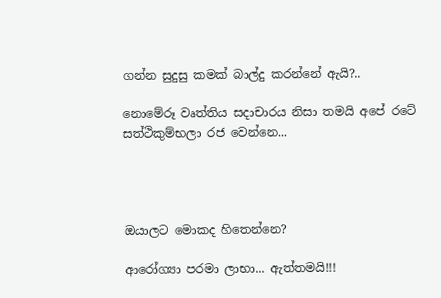ගන්න සුදුසු කමක් බාල්දු කරන්නේ ඇයි?..

නොමේරූ වෘත්තිය සදාචාරය නිසා තමයි අපේ රටේ සත්ථිකුම්භලා රජ වෙන්නෙ...




ඔයාලට මොකද හිතෙන්නෙ?

ආරෝග්‍යා පරමා ලාභා... ඇත්තමයි!!!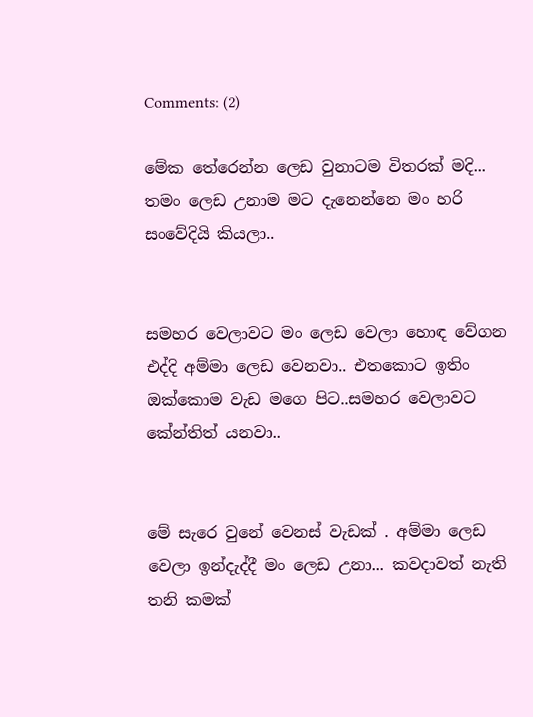Comments: (2)

මේක තේරෙන්න ලෙඩ වුනාටම විතරක් මදි... තමං ලෙඩ උනාම මට දැනෙන්නෙ මං හරි සංවේදියි කියලා..


සමහර වෙලාවට මං ලෙඩ වෙලා හොඳ වේගන එද්දි අම්මා ලෙඩ වෙනවා.. එතකොට ඉතිං ඔක්කොම වැඩ මගෙ පිට..සමහර වෙලාවට කේන්තිත් යනවා..


මේ සැරෙ වුනේ වෙනස් වැඩක් . අම්මා ලෙඩ වෙලා ඉන්දැද්දී මං ලෙඩ උනා... කවදාවත් නැති තනි කමක්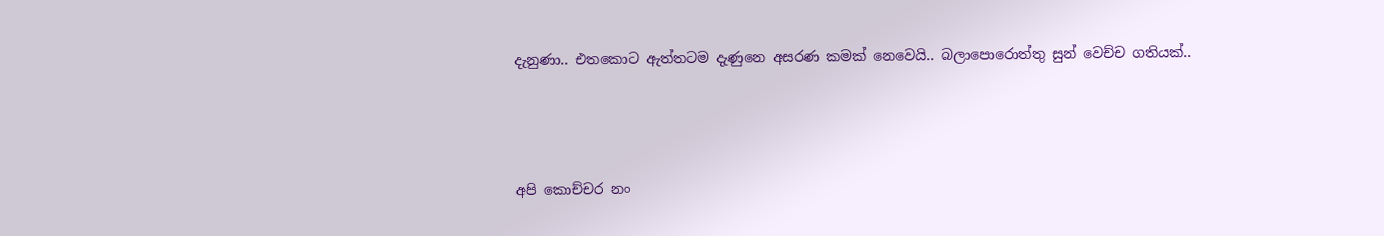දැනුණා.. එතකොට ඇත්තටම දැණුනෙ අසරණ කමක් නෙවෙයි.. බලාපොරොත්තු සුන් වෙච්ච ගතියක්..



අපි කොච්චර නං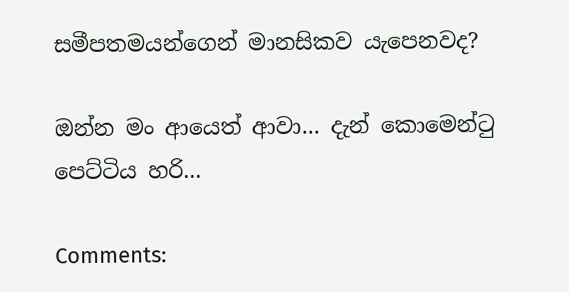සමීපතමයන්ගෙන් මානසිකව යැපෙනවද?

ඔන්න මං ආයෙත් ආවා... දැන් කොමෙන්ටු පෙට්ටිය හරි...

Comments: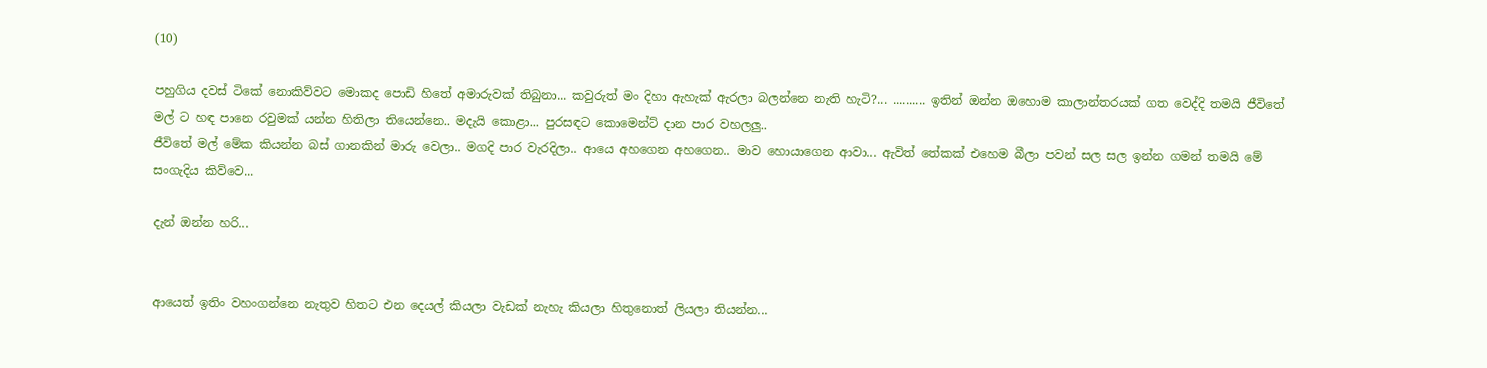(10)

පහුගිය දවස් ටිකේ නොකිව්වට මොකද පොඩි හිතේ අමාරුවක් තිබුනා... කවුරුත් මං දිහා ඇහැක් ඇරලා බලන්නෙ නැති හැටි?... .......... ඉතින් ඔන්න ඔහොම කාලාන්තරයක් ගත වෙද්දි තමයි ජීවිතේ මල් ට හඳ පානෙ රවුමක් යන්න හිතිලා තියෙන්නෙ.. මදැයි කොළා... පුරසඳට කොමෙන්ට් දාන පාර වහලලු..
ජීවිතේ මල් මේක කියන්න බස් ගානකින් මාරු වෙලා.. මගදි පාර වැරදිලා.. ආයෙ අහගෙන අහගෙන.. මාව හොයාගෙන ආවා... ඇවිත් තේකක් එහෙම බීලා පවන් සල සල ඉන්න ගමන් තමයි මේ සංගැදිය කිව්වෙ...

දැන් ඔන්න හරි...


ආයෙත් ඉතිං වහංගන්නෙ නැතුව හිතට එන දෙයල් කියලා වැඩක් නැහැ කියලා හිතුනොත් ලියලා තියන්න...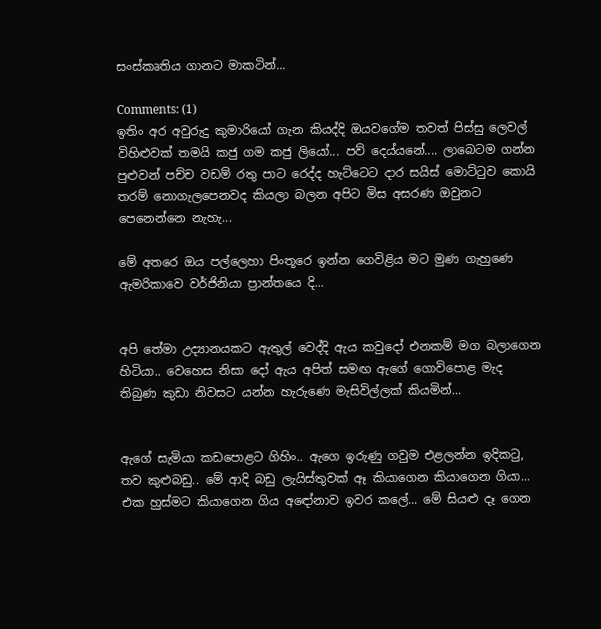සංස්කෘතිය ගානට මාකටින්...

Comments: (1)
ඉතිං අර අවුරුදු කුමාරියෝ ගැන කියද්දි ඔයවගේම තවත් පිස්සු ලෙවල් විහිළුවක් තමයි කජු ගම කජු ලියෝ... පව් දෙය්යනේ.... ලාබෙටම ගන්න පුළුවන් පච්ච වඩම් රතු පාට රෙද්ද හැට්ටෙට දාර සයිස් මොට්ටුව කොයි තරම් නොගැලපෙනවද කියලා බලන අපිට මිස අසරණ ඔවුනට පෙනෙන්නෙ නැහැ...

මේ අතරෙ ඔය පල්ලෙහා පිංතූරෙ ඉන්න ගෙවිළිය මට මුණ ගැහුණෙ ඇමරිකාවෙ වර්ජිනියා ප්‍රාන්තයෙ දි...


අපි තේමා උද්‍යානයකට ඇතුල් වෙද්දි ඇය කවුදෝ එනකම් මග බලාගෙන හිටියා.. වෙහෙස නිසා දෝ ඇය අපිත් සමඟ ඇගේ ගොවිපොළ මැද තිබුණ කුඩා නිවසට යන්න හැරුණෙ මැසිවිල්ලක් කියමින්...


ඇගේ සැමියා කඩපොළට ගිහිං.. ඇගෙ ඉරුණු ගවුම එළලන්න ඉදිකටු, තව කුළුබඩු.. මේ ආදි බඩු ලැයිස්තුවක් ඈ කියාගෙන කියාගෙන ගියා... එක හුස්මට කියාගෙන ගිය අඳෝනාව ඉවර කලේ... මේ සියළු දෑ ගෙන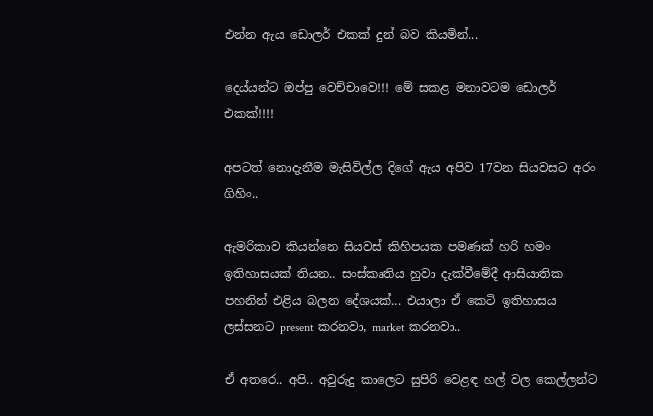එන්න ඇය ඩොලර් එකක් දුන් බව කියමින්...

දෙය්යන්ට ඔප්පු වෙච්චාවෙ!!! මේ සකළ මනාවටම ඩොලර් එකක්!!!!

අපටත් නොදැනීම මැසිවිල්ල දිගේ ඇය අපිව 17වන සියවසට අරං ගිහිං..

ඇමරිකාව කියන්නෙ සියවස් කිහිපයක පමණක් හරි හමං ඉතිහාසයක් තියන.. සංස්කෘතිය හුවා දැක්වීමේදී ආසියාතික පහනින් එළිය බලන දේශයක්... එයාලා ඒ කෙටි ඉතිහාසය ලස්සනට present කරනවා, market කරනවා..

ඒ අතරෙ.. අපි.. අවුරුදු කාලෙට සුපිරි වෙළඳ හල් වල කෙල්ලන්ට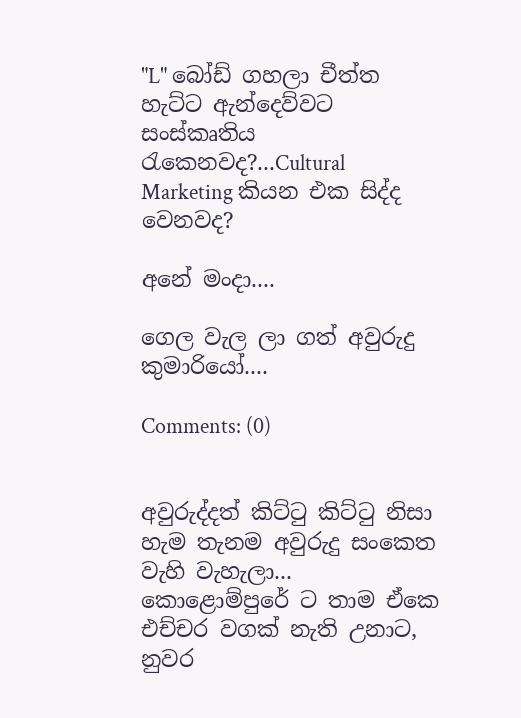"L" බෝඩ් ගහලා චීත්ත හැට්ට ඇන්දෙව්වට සංස්කෘතිය රැකෙනවද?...Cultural Marketing කියන එක සිද්ද වෙනවද?

අනේ මංදා....

ගෙල වැල ලා ගත් අවුරුදු කුමාරියෝ....

Comments: (0)


අවුරුද්දත් කිට්ටු කිට්ටු නිසා හැම තැනම අවුරුදු සංකෙත වැහි වැහැලා... කොළොම්පුරේ ට තාම ඒකෙ එච්චර වගක් නැති උනාට, නුවර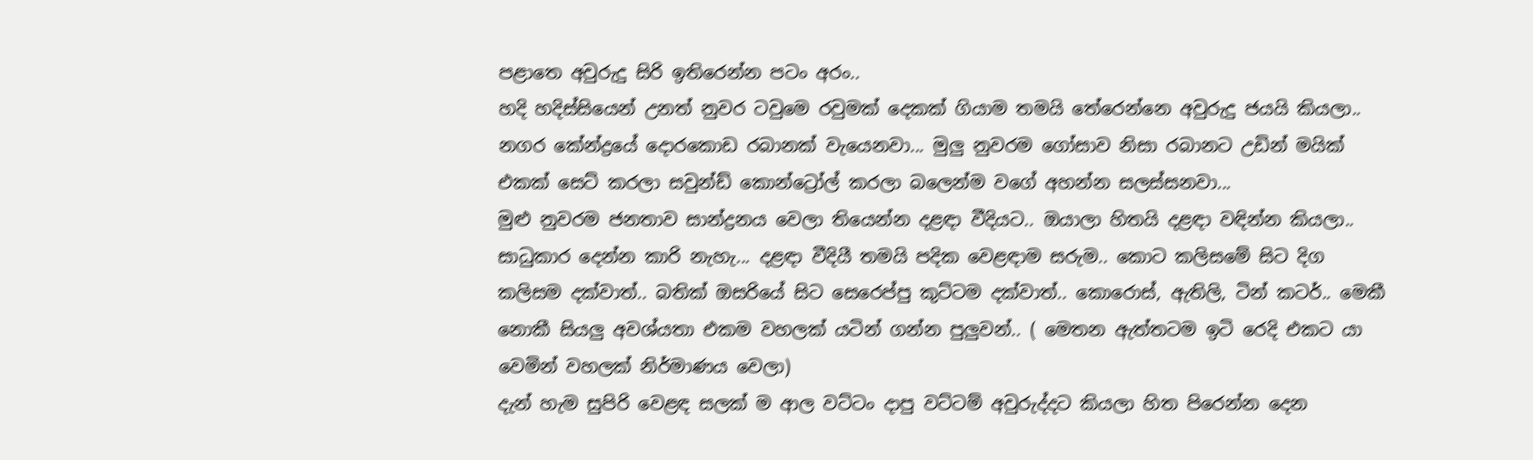පළාතෙ අවුරුදු සිරි ඉතිරෙන්න පටං අරං..
හදි හදිස්සියෙන් උනත් නුවර ටවුමෙ රවුමක් දෙකක් ගියාම තමයි තේරෙන්නෙ අවුරුදු ජයයි කියලා.. නගර කේන්ද්‍රයේ දොරකොඩ රබානක් වැයෙනවා... මුලු නුවරම ගෝසාව නිසා රබානට උඩින් මයික් එකක් සෙට් කරලා සවුන්ඩ් කොන්ට්‍රෝල් කරලා බලෙන්ම වගේ අහන්න සලස්සනවා...
මුළු නුවරම ජනතාව සාන්ද්‍රනය වෙලා තියෙන්න දළඳා වීදියට.. ඔයාලා හිතයි දළඳා වඳින්න කියලා.. සාධුකාර දෙන්න කාරි නැහැ... දළඳා වීදියී තමයි පදික වෙළඳාම සරුම.. කොට කලිසමේ සිට දිග කලිසම දක්වාත්.. බතික් ඔසරියේ සිට සෙරෙප්පු කුට්ටම දක්වාත්.. කොරොස්, ඇතිලි, ටින් කටර්.. මෙකී නොකී සියලු අවශ්යතා එකම වහලක් යටින් ගන්න පුලුවන්.. ( මෙතන ඇත්තටම ඉටි රෙදි එකට යා වෙමින් වහලක් නිර්මාණය වෙලා)
දැන් හැම සුපිරි වෙළඳ සලක් ම ආල වට්ටං දාපු වට්ටම් අවුරුද්දට කියලා හිත පිරෙන්න දෙන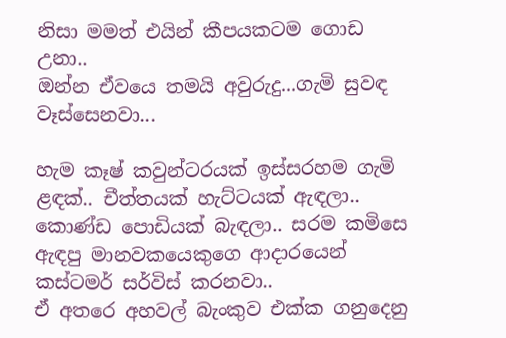නිසා මමත් එයින් කීපයකටම ගොඩ උනා..
ඔන්න ඒවයෙ තමයි අවුරුදු...ගැමි සුවඳ වෑස්සෙනවා...

හැම කෑෂ් කවුන්ටරයක් ඉස්සරහම ගැමි ළඳක්.. චීත්තයක් හැට්ටයක් ඇඳලා.. කොණ්ඩ පොඩියක් බැඳලා.. සරම කමිසෙ ඇඳපු මානවකයෙකුගෙ ආදාරයෙන් කස්ටමර් සර්විස් කරනවා..
ඒ අතරෙ අහවල් බැංකුව එක්ක ගනුදෙනු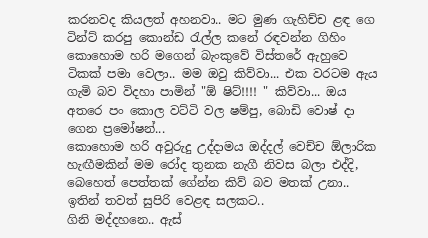කරනවද කියලත් අහනවා.. මට මුණ ගැහිච්ච ළඳ ගෙ ටින්ට් කරපු කොන්ඩ රැල්ල කනේ රඳවන්න ගිහිං කොහොම හරි මගෙන් බැංකුවේ විස්තරේ ඇහුවෙ ටිකක් පමා වෙලා.. මම ඔවු කිව්වා... එක වරටම ඇය ගැමි බව විදහා පාමින් "ඕ ෂිට්!!!! " කිව්වා... ඔය අතරෙ පං කොල වට්ටි වල ෂම්පු, බොඩි වොෂ් දා ගෙන ප්‍රමෝෂන්...
කොහොම හරි අවුරුදු උද්දාමය ඔද්දල් වෙච්ච ඕලාරික හැඟීමකින් මම රෝද තුනක නැගී නිවස බලා එද්දි, බෙහෙත් පෙත්තක් ගේන්න කිව් බව මතක් උනා.. ඉතින් තවත් සුපිරි වෙළඳ සලකට..
ගිනි මද්දහනෙ.. ඇස්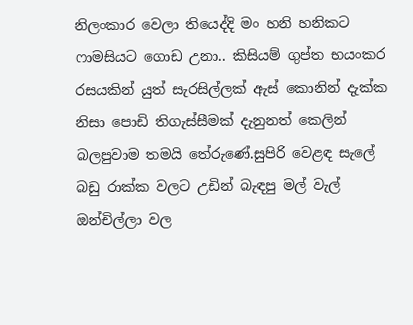නිලංකාර වෙලා තියෙද්දි මං හනි හනිකට ෆාමසියට ගොඩ උනා.. කිසියම් ගුප්ත භයංකර රසයකින් යුත් සැරසිල්ලක් ඇස් කොනින් දැක්ක නිසා පොඩි තිගැස්සීමක් දැනුනත් කෙලින් බලපුවාම තමයි තේරුණේ.සුපිරි වෙළඳ සැලේ බඩු රාක්ක වලට උඩින් බැඳපු මල් වැල් ඔන්චිල්ලා වල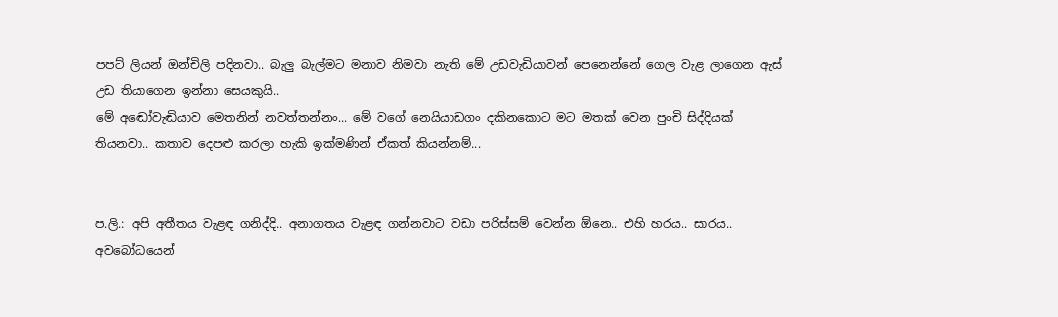පපට් ලියන් ඔන්චිලි පදිනවා.. බැලු බැල්මට මනාව නිමවා නැති මේ උඩවැඩියාවන් පෙනෙන්නේ ගෙල වැළ ලාගෙන ඇස් උඩ තියාගෙන ඉන්නා සෙයකුයි..
මේ අඬෝවැඬියාව මෙතනින් නවත්තන්නං... මේ වගේ නෙයියාඩගං දකිනකොට මට මතක් වෙන පුංචි සිද්දියක් තියනවා.. කතාව දෙපළු කරලා හැකි ඉක්මණින් ඒකත් කියන්නම්...


ප.ලි.: අපි අතීතය වැළඳ ගනිද්දි.. අනාගතය වැළඳ ගන්නවාට වඩා පරිස්සම් වෙන්න ඕනෙ.. එහි හරය.. සාරය.. අවබෝධයෙන්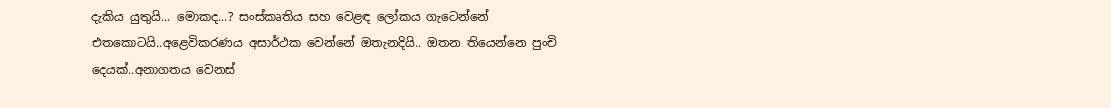දැකිය යුතුයි... මොකද...? සංස්කෘතිය සහ වෙළඳ ලෝකය ගැටෙන්නේ එතකොටයි..අළෙවිකරණය අසාර්ථක වෙන්නේ ඔතැනදියි.. ඔතන තියෙන්නෙ පුංචි දෙයක්..අනාගතය වෙනස්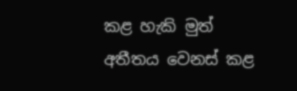කළ හැකි මුත් අතීතය වෙනස් කළ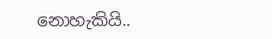නොහැකියි..